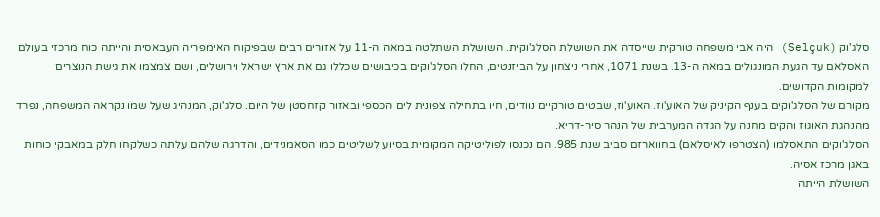סלג'וק (Selçuk) היה אבי משפחה טורקית שייסדה את השושלת הסלג'וקית. השושלת השתלטה במאה ה-11 על אזורים רבים שבפיקוח האימפריה העבאסית והייתה כוח מרכזי בעולם האסלאם עד הגעת המונגולים במאה ה-13. בשנת 1071, אחרי ניצחון על הביזנטים, החלו הסלג'וקים בכיבושים שכללו גם את ארץ ישראל וירושלים, ושם צמצמו את גישת הנוצרים למקומות הקדושים.
מקורם של הסלג'וקים בענף הקיניק של האוע'וז. האוע'וז, שבטים טורקיים נוודים, חיו בתחילה צפונית לים הכספי ובאזור קזחסטן של היום. סלג'וק, המנהיג שעל שמו נקראה המשפחה, נפרד מהנהגת האוגוז והקים מחנה על הגדה המערבית של הנהר סיר-דריא.
הסלג'וקים התאסלמו (הצטרפו לאיסלאם) בחווארזם סביב שנת 985. הם נכנסו לפוליטיקה המקומית בסיוע לשליטים כמו הסאמנידים, והדרגה שלהם עלתה כשלקחו חלק במאבקי כוחות באגן מרכז אסיה.
השושלת הייתה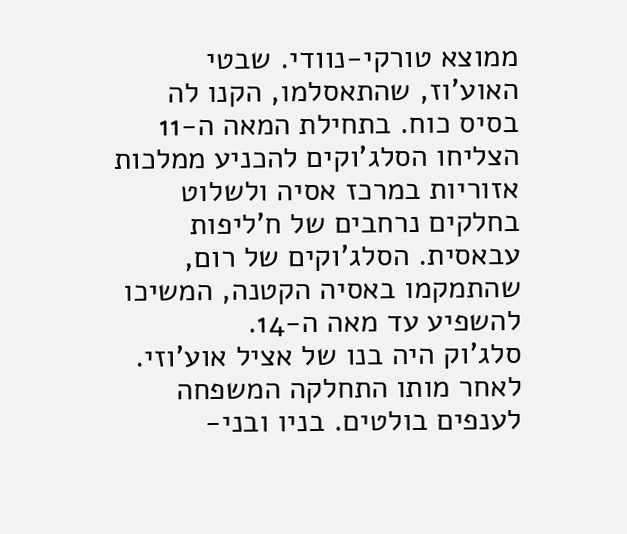ממוצא טורקי-נוודי. שבטי האוע'וז, שהתאסלמו, הקנו לה בסיס כוח. בתחילת המאה ה-11 הצליחו הסלג'וקים להכניע ממלכות אזוריות במרכז אסיה ולשלוט בחלקים נרחבים של ח'ליפות עבאסית. הסלג'וקים של רום, שהתמקמו באסיה הקטנה, המשיכו להשפיע עד מאה ה-14.
סלג'וק היה בנו של אציל אוע'וזי. לאחר מותו התחלקה המשפחה לענפים בולטים. בניו ובני-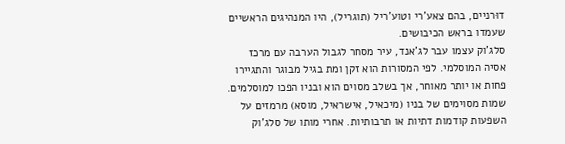דוּרניים, בהם צאע'רי וטוע'ריל (תוגריל), היו המנהיגים הראשיים שעמדו בראש הכיבושים.
סלג'וק עצמו עבר לג'אנד, עיר מסחר לגבול הערבה עם מרכז אסיה המוסלמי. לפי המסורות הוא זקן ומת בגיל מבוגר והתגיירו פחות או יותר מאוחר, אך בשלב מסוים הוא ובניו הפכו למוסלמים.
שמות מסוימים של בניו (מיכאיל, אישראיל, מוסא) מרמזים על השפעות קודמות דתיות או תרבותיות. אחרי מותו של סלג'וק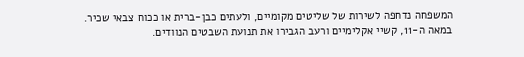המשפחה נדחפה לשירות של שליטים מקומיים, ולעתים כבן-ברית או ככוח צבאי שכיר.
במאה ה-11, קשיי אקלימיים ורעב הגבירו את תנועת השבטים הנוודים.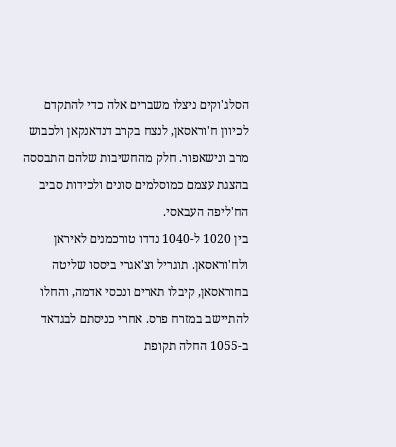הסלג'וקים ניצלו משברים אלה כדי להתקדם לכיוון ח'וראסאן, לנצח בקרב דנדאנקאן ולכבוש מרב ונישאפור. חלק מהחשיבות שלהם התבססה בהצגת עצמם כמוסלמים סונים ולכידות סביב הח'ליפה העבאסי.
בין 1020 ל-1040 נדדו טורכמנים לאיראן ולח'וראסאן. תוגריל וצ'אגרי ביססו שליטה בחוראסאן, קיבלו תארים ונכסי אדמה, והחלו להתיישב במזרח פרס. אחרי כניסתם לבגדאד ב-1055 החלה תקופת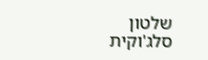שלטון סלג'וקית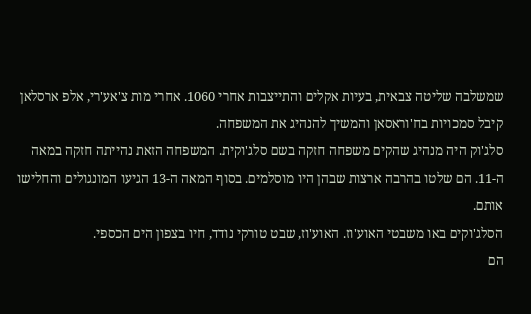שמשלבה שליטה צבאית, בעיות אקלים והתייצבות אחרי 1060. אחרי מות צ'אע'רי, אלפ ארסלאן קיבל סמכויות בח'וראסאן והמשיך להנהיג את המשפחה.
סלג'וק היה מנהיג שהקים משפחה חזקה בשם סלג'וקית. המשפחה הזאת נהייתה חזקה במאה ה-11. הם שלטו בהרבה ארצות שבהן היו מוסלמים. בסוף המאה ה-13 הגיעו המונגולים והחלישו אותם.
הסלג'וקים באו משבטי האוע'וז. האוע'וז, שבט טורקי נודד, חיו בצפון הים הכספי.
הם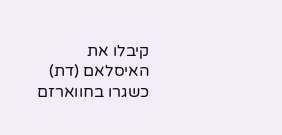קיבלו את האיסלאם (דת) כשגרו בחווארזם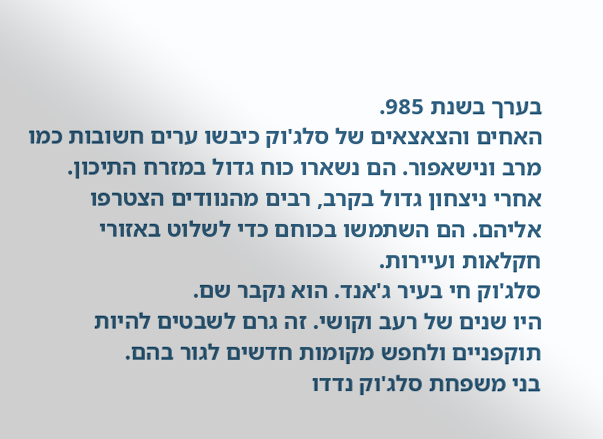בערך בשנת 985.
האחים והצאצאים של סלג'וק כיבשו ערים חשובות כמו מרב ונישאפור. הם נשארו כוח גדול במזרח התיכון.
אחרי ניצחון גדול בקרב, רבים מהנוודים הצטרפו אליהם. הם השתמשו בכוחם כדי לשלוט באזורי חקלאות ועיירות.
סלג'וק חי בעיר ג'אנד. הוא נקבר שם.
היו שנים של רעב וקושי. זה גרם לשבטים להיות תוקפניים ולחפש מקומות חדשים לגור בהם.
בני משפחת סלג'וק נדדו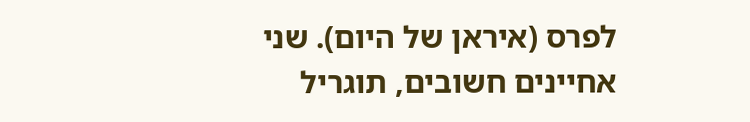לפרס (איראן של היום). שני אחיינים חשובים, תוגריל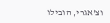וצ'אגרי, הובילו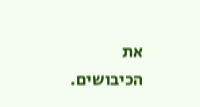את הכיבושים.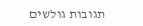תגובות גולשים